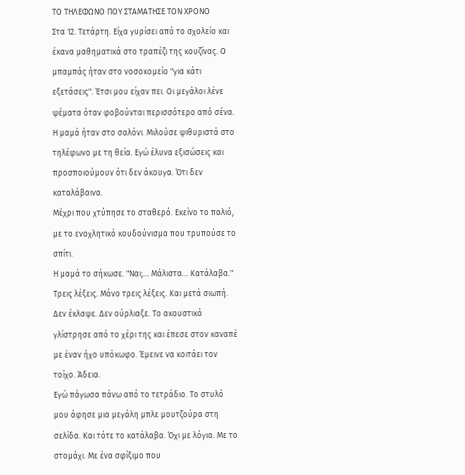ΤΟ ΤΗΛΕΦΩΝΟ ΠΟΥ ΣΤΑΜΑΤΗΣΕ ΤΟΝ ΧΡΟΝΟ
Στα 12. Τετάρτη. Είχα γυρίσει από το σχολείο και έκανα μαθηματικά στο τραπέζι της κουζίνας. Ο μπαμπάς ήταν στο νοσοκομείο "για κάτι εξετάσεις". Έτσι μου είχαν πει. Οι μεγάλοι λένε ψέματα όταν φοβούνται περισσότερο από σένα.
Η μαμά ήταν στο σαλόνι. Μιλούσε ψιθυριστά στο τηλέφωνο με τη θεία. Εγώ έλυνα εξισώσεις και προσποιούμουν ότι δεν άκουγα. Ότι δεν καταλάβαινα.
Μέχρι που χτύπησε το σταθερό. Εκείνο το παλιό, με το ενοχλητικό κουδούνισμα που τρυπούσε το σπίτι.
Η μαμά το σήκωσε. "Ναι;... Μάλιστα... Κατάλαβα."
Τρεις λέξεις. Μόνο τρεις λέξεις. Και μετά σιωπή.
Δεν έκλαψε. Δεν ούρλιαξε. Το ακουστικό γλίστρησε από το χέρι της και έπεσε στον καναπέ με έναν ήχο υπόκωφο. Έμεινε να κοιτάει τον τοίχο. Άδεια.
Εγώ πάγωσα πάνω από το τετράδιο. Το στυλό μου άφησε μια μεγάλη μπλε μουτζούρα στη σελίδα. Και τότε το κατάλαβα. Όχι με λόγια. Με το στομάχι. Με ένα σφίξιμο που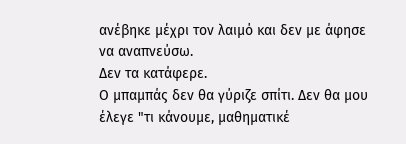ανέβηκε μέχρι τον λαιμό και δεν με άφησε να αναπνεύσω.
Δεν τα κατάφερε.
Ο μπαμπάς δεν θα γύριζε σπίτι. Δεν θα μου έλεγε "τι κάνουμε, μαθηματικέ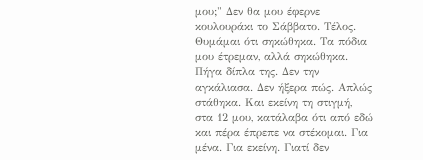μου;" Δεν θα μου έφερνε κουλουράκι το Σάββατο. Τέλος.
Θυμάμαι ότι σηκώθηκα. Τα πόδια μου έτρεμαν, αλλά σηκώθηκα. Πήγα δίπλα της. Δεν την αγκάλιασα. Δεν ήξερα πώς. Απλώς στάθηκα. Και εκείνη τη στιγμή, στα 12 μου, κατάλαβα ότι από εδώ και πέρα έπρεπε να στέκομαι. Για μένα. Για εκείνη. Γιατί δεν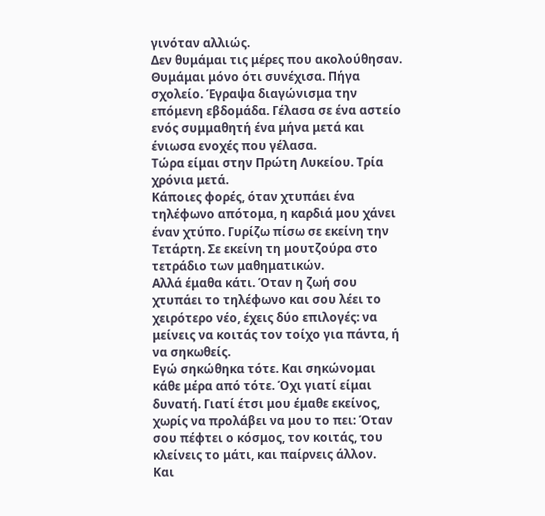γινόταν αλλιώς.
Δεν θυμάμαι τις μέρες που ακολούθησαν. Θυμάμαι μόνο ότι συνέχισα. Πήγα σχολείο. Έγραψα διαγώνισμα την επόμενη εβδομάδα. Γέλασα σε ένα αστείο ενός συμμαθητή ένα μήνα μετά και ένιωσα ενοχές που γέλασα.
Τώρα είμαι στην Πρώτη Λυκείου. Τρία χρόνια μετά.
Κάποιες φορές, όταν χτυπάει ένα τηλέφωνο απότομα, η καρδιά μου χάνει έναν χτύπο. Γυρίζω πίσω σε εκείνη την Τετάρτη. Σε εκείνη τη μουτζούρα στο τετράδιο των μαθηματικών.
Αλλά έμαθα κάτι. Όταν η ζωή σου χτυπάει το τηλέφωνο και σου λέει το χειρότερο νέο, έχεις δύο επιλογές: να μείνεις να κοιτάς τον τοίχο για πάντα, ή να σηκωθείς.
Εγώ σηκώθηκα τότε. Και σηκώνομαι κάθε μέρα από τότε. Όχι γιατί είμαι δυνατή. Γιατί έτσι μου έμαθε εκείνος, χωρίς να προλάβει να μου το πει: Όταν σου πέφτει ο κόσμος, τον κοιτάς, του κλείνεις το μάτι, και παίρνεις άλλον.
Και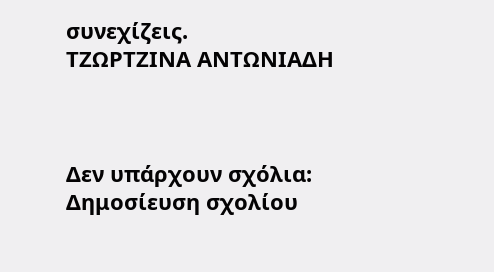συνεχίζεις.
ΤΖΩΡΤΖΙΝΑ ΑΝΤΩΝΙΑΔΗ



Δεν υπάρχουν σχόλια:
Δημοσίευση σχολίου